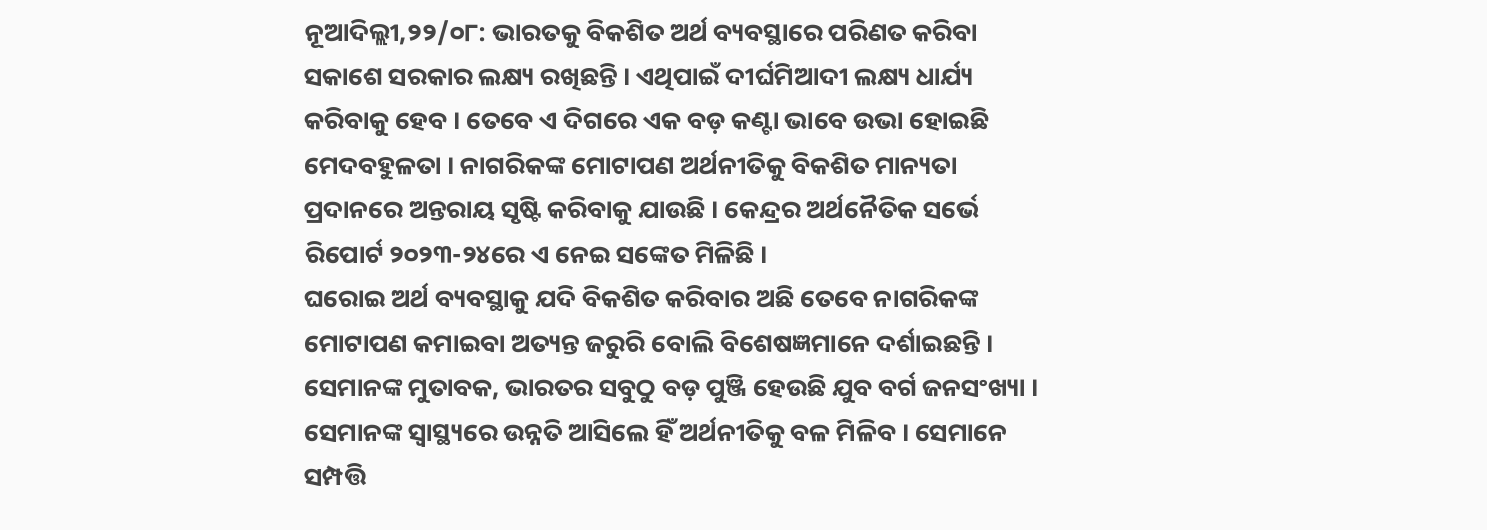ନୂଆଦିଲ୍ଲୀ,୨୨/୦୮: ଭାରତକୁ ବିକଶିତ ଅର୍ଥ ବ୍ୟବସ୍ଥାରେ ପରିଣତ କରିବା ସକାଶେ ସରକାର ଲକ୍ଷ୍ୟ ରଖିଛନ୍ତି । ଏଥିପାଇଁ ଦୀର୍ଘମିଆଦୀ ଲକ୍ଷ୍ୟ ଧାର୍ଯ୍ୟ କରିବାକୁ ହେବ । ତେବେ ଏ ଦିଗରେ ଏକ ବଡ଼ କଣ୍ଟା ଭାବେ ଉଭା ହୋଇଛି ମେଦବହୁଳତା । ନାଗରିକଙ୍କ ମୋଟାପଣ ଅର୍ଥନୀତିକୁ ବିକଶିତ ମାନ୍ୟତା ପ୍ରଦାନରେ ଅନ୍ତରାୟ ସୃଷ୍ଟି କରିବାକୁ ଯାଉଛି । କେନ୍ଦ୍ରର ଅର୍ଥନୈତିକ ସର୍ଭେ ରିପୋର୍ଟ ୨୦୨୩-୨୪ରେ ଏ ନେଇ ସଙ୍କେତ ମିଳିଛି ।
ଘରୋଇ ଅର୍ଥ ବ୍ୟବସ୍ଥାକୁ ଯଦି ବିକଶିତ କରିବାର ଅଛି ତେବେ ନାଗରିକଙ୍କ ମୋଟାପଣ କମାଇବା ଅତ୍ୟନ୍ତ ଜରୁରି ବୋଲି ବିଶେଷଜ୍ଞମାନେ ଦର୍ଶାଇଛନ୍ତି । ସେମାନଙ୍କ ମୁତାବକ, ଭାରତର ସବୁଠୁ ବଡ଼ ପୁଞ୍ଜି ହେଉଛି ଯୁବ ବର୍ଗ ଜନସଂଖ୍ୟା । ସେମାନଙ୍କ ସ୍ୱାସ୍ଥ୍ୟରେ ଉନ୍ନତି ଆସିଲେ ହିଁ ଅର୍ଥନୀତିକୁ ବଳ ମିଳିବ । ସେମାନେ ସମ୍ପତ୍ତି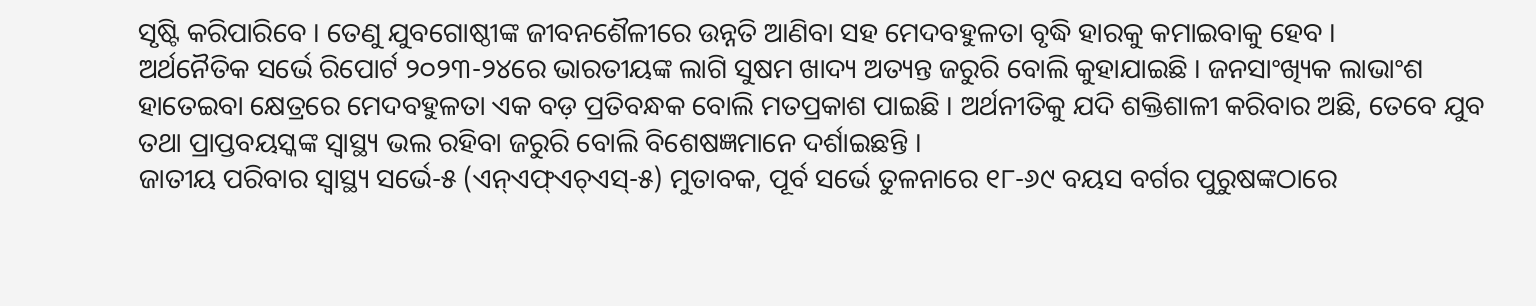ସୃଷ୍ଟି କରିପାରିବେ । ତେଣୁ ଯୁବଗୋଷ୍ଠୀଙ୍କ ଜୀବନଶୈଳୀରେ ଉନ୍ନତି ଆଣିବା ସହ ମେଦବହୁଳତା ବୃଦ୍ଧି ହାରକୁ କମାଇବାକୁ ହେବ ।
ଅର୍ଥନୈତିକ ସର୍ଭେ ରିପୋର୍ଟ ୨୦୨୩-୨୪ରେ ଭାରତୀୟଙ୍କ ଲାଗି ସୁଷମ ଖାଦ୍ୟ ଅତ୍ୟନ୍ତ ଜରୁରି ବୋଲି କୁହାଯାଇଛି । ଜନସାଂଖ୍ୟିକ ଲାଭାଂଶ ହାତେଇବା କ୍ଷେତ୍ରରେ ମେଦବହୁଳତା ଏକ ବଡ଼ ପ୍ରତିବନ୍ଧକ ବୋଲି ମତପ୍ରକାଶ ପାଇଛି । ଅର୍ଥନୀତିକୁ ଯଦି ଶକ୍ତିଶାଳୀ କରିବାର ଅଛି, ତେବେ ଯୁବ ତଥା ପ୍ରାପ୍ତବୟସ୍କଙ୍କ ସ୍ୱାସ୍ଥ୍ୟ ଭଲ ରହିବା ଜରୁରି ବୋଲି ବିଶେଷଜ୍ଞମାନେ ଦର୍ଶାଇଛନ୍ତି ।
ଜାତୀୟ ପରିବାର ସ୍ୱାସ୍ଥ୍ୟ ସର୍ଭେ-୫ (ଏନ୍ଏଫ୍ଏଚ୍ଏସ୍-୫) ମୁତାବକ, ପୂର୍ବ ସର୍ଭେ ତୁଳନାରେ ୧୮-୬୯ ବୟସ ବର୍ଗର ପୁରୁଷଙ୍କଠାରେ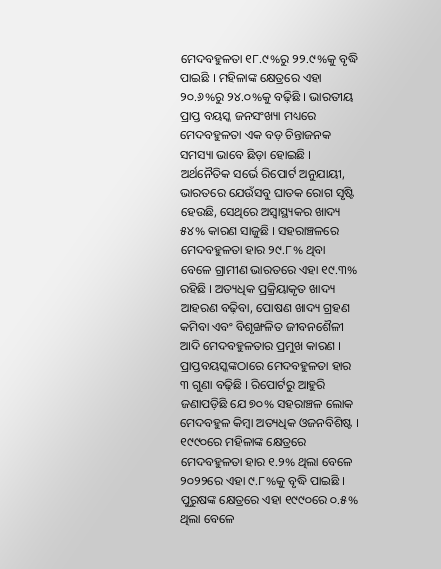ମେଦବହୁଳତା ୧୮.୯%ରୁ ୨୨.୯%କୁ ବୃଦ୍ଧି ପାଇଛି । ମହିଳାଙ୍କ କ୍ଷେତ୍ରରେ ଏହା ୨୦.୬%ରୁ ୨୪.୦%କୁ ବଢ଼ିଛି । ଭାରତୀୟ ପ୍ରାପ୍ତ ବୟସ୍କ ଜନସଂଖ୍ୟା ମଧ୍ୟରେ ମେଦବହୁଳତା ଏକ ବଡ଼ ଚିନ୍ତାଜନକ ସମସ୍ୟା ଭାବେ ଛିଡ଼ା ହୋଇଛି ।
ଅର୍ଥନୈତିକ ସର୍ଭେ ରିପୋର୍ଟ ଅନୁଯାୟୀ, ଭାରତରେ ଯେଉଁସବୁ ଘାତକ ରୋଗ ସୃଷ୍ଟି ହେଉଛି, ସେଥିରେ ଅସ୍ୱାସ୍ଥ୍ୟକର ଖାଦ୍ୟ ୫୪% କାରଣ ସାଜୁଛି । ସହରାଞ୍ଚଳରେ ମେଦବହୁଳତା ହାର ୨୯.୮% ଥିବା ବେଳେ ଗ୍ରାମୀଣ ଭାରତରେ ଏହା ୧୯.୩% ରହିଛି । ଅତ୍ୟଧିକ ପ୍ରକ୍ରିୟାକୃତ ଖାଦ୍ୟ ଆହରଣ ବଢ଼ିବା, ପୋଷଣ ଖାଦ୍ୟ ଗ୍ରହଣ କମିବା ଏବଂ ବିଶୃଙ୍ଖଳିତ ଜୀବନଶୈଳୀ ଆଦି ମେଦବହୁଳତାର ପ୍ରମୁଖ କାରଣ । ପ୍ରାପ୍ତବୟସ୍କଙ୍କଠାରେ ମେଦବହୁଳତା ହାର ୩ ଗୁଣା ବଢ଼ିଛି । ରିପୋର୍ଟରୁ ଆହୁରି ଜଣାପଡ଼ିଛି ଯେ ୭୦% ସହରାଞ୍ଚଳ ଲୋକ ମେଦବହୁଳ କିମ୍ବା ଅତ୍ୟଧିକ ଓଜନବିଶିଷ୍ଟ । ୧୯୯୦ରେ ମହିଳାଙ୍କ କ୍ଷେତ୍ରରେ ମେଦବହୁଳତା ହାର ୧.୨% ଥିଲା ବେଳେ ୨୦୨୨ରେ ଏହା ୯.୮%କୁ ବୃଦ୍ଧି ପାଇଛି । ପୁରୁଷଙ୍କ କ୍ଷେତ୍ରରେ ଏହା ୧୯୯୦ରେ ୦.୫% ଥିଲା ବେଳେ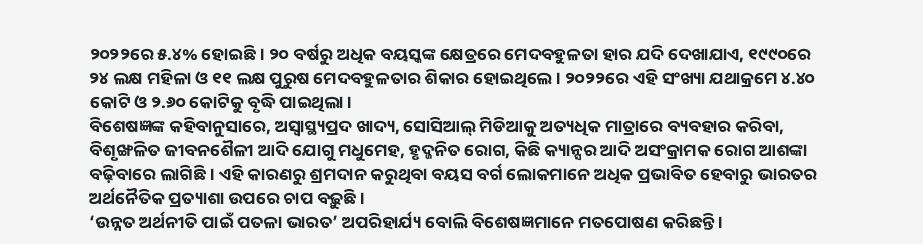୨୦୨୨ରେ ୫.୪% ହୋଇଛି । ୨୦ ବର୍ଷରୁ ଅଧିକ ବୟସ୍କଙ୍କ କ୍ଷେତ୍ରରେ ମେଦବହୁଳତା ହାର ଯଦି ଦେଖାଯାଏ, ୧୯୯୦ରେ ୨୪ ଲକ୍ଷ ମହିଳା ଓ ୧୧ ଲକ୍ଷ ପୁରୁଷ ମେଦବହୁଳତାର ଶିକାର ହୋଇଥିଲେ । ୨୦୨୨ରେ ଏହି ସଂଖ୍ୟା ଯଥାକ୍ରମେ ୪.୪୦ କୋଟି ଓ ୨.୬୦ କୋଟିକୁ ବୃଦ୍ଧି ପାଇଥିଲା ।
ବିଶେଷଜ୍ଞଙ୍କ କହିବାନୁସାରେ, ଅସ୍ୱାସ୍ଥ୍ୟପ୍ରଦ ଖାଦ୍ୟ, ସୋସିଆଲ୍ ମିଡିଆକୁ ଅତ୍ୟଧିକ ମାତ୍ରାରେ ବ୍ୟବହାର କରିବା, ବିଶୃଙ୍ଖଳିତ ଜୀବନଶୈଳୀ ଆଦି ଯୋଗୁ ମଧୁମେହ, ହୃଦ୍ଜନିତ ରୋଗ, କିଛି କ୍ୟାନ୍ସର ଆଦି ଅସଂକ୍ରାମକ ରୋଗ ଆଶଙ୍କା ବଢ଼ିବାରେ ଲାଗିଛି । ଏହି କାରଣରୁ ଶ୍ରମଦାନ କରୁଥିବା ବୟସ ବର୍ଗ ଲୋକମାନେ ଅଧିକ ପ୍ରଭାବିତ ହେବାରୁ ଭାରତର ଅର୍ଥନୈତିକ ପ୍ରତ୍ୟାଶା ଉପରେ ଚାପ ବଢ଼ୁଛି ।
‘ଉନ୍ନତ ଅର୍ଥନୀତି ପାଇଁ ପତଳା ଭାରତ’ ଅପରିହାର୍ଯ୍ୟ ବୋଲି ବିଶେଷଜ୍ଞମାନେ ମତପୋଷଣ କରିଛନ୍ତି ।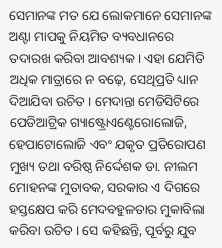ସେମାନଙ୍କ ମତ ଯେ ଲୋକମାନେ ସେମାନଙ୍କ ଅଣ୍ଟା ମାପକୁ ନିୟମିତ ବ୍ୟବଧାନରେ ତଦାରଖ କରିବା ଆବଶ୍ୟକ । ଏହା ଯେମିତି ଅଧିକ ମାତ୍ରାରେ ନ ବଢ଼େ, ସେଥିପ୍ରତି ଧ୍ୟାନ ଦିଆଯିବା ଉଚିତ । ମେଦାନ୍ତା ମେଡିସିଟିରେ ପେଡିଆଟ୍ରିକ ଗ୍ୟାଷ୍ଟ୍ରୋଏଣ୍ଟେରୋଲୋଜି, ହେପାଟୋଲୋଜି ଏବଂ ଯକୃତ ପ୍ରତିରୋପଣ ମୁଖ୍ୟ ତଥା ବରିଷ୍ଠ ନିର୍ଦ୍ଦେଶକ ଡା. ନୀଲମ ମୋହନଙ୍କ ମୁତାବକ, ସରକାର ଏ ଦିଗରେ ହସ୍ତକ୍ଷେପ କରି ମେଦବହୁଳତାର ମୁକାବିଲା କରିବା ଉଚିତ । ସେ କହିଛନ୍ତି, ପୂର୍ବରୁ ଯୁବ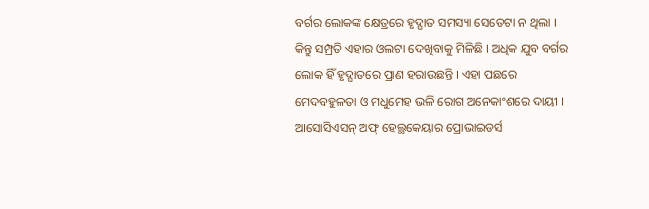ବର୍ଗର ଲୋକଙ୍କ କ୍ଷେତ୍ରରେ ହୃଦ୍ଘାତ ସମସ୍ୟା ସେତେଟା ନ ଥିଲା । କିନ୍ତୁ ସମ୍ପ୍ରତି ଏହାର ଓଲଟା ଦେଖିବାକୁ ମିଳିଛି । ଅଧିକ ଯୁବ ବର୍ଗର ଲୋକ ହିଁ ହୃଦ୍ଘାତରେ ପ୍ରାଣ ହରାଉଛନ୍ତି । ଏହା ପଛରେ ମେଦବହୁଳତା ଓ ମଧୁମେହ ଭଳି ରୋଗ ଅନେକାଂଶରେ ଦାୟୀ ।
ଆସୋସିଏସନ୍ ଅଫ୍ ହେଲ୍ଥକେୟାର ପ୍ରୋଭାଇଡର୍ସ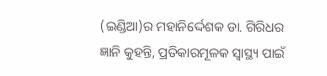(ଇଣ୍ଡିଆ)ର ମହାନିର୍ଦ୍ଦେଶକ ଡା. ଗିରିଧର ଜ୍ଞାନି କୁହନ୍ତି, ପ୍ରତିକାରମୂଳକ ସ୍ୱାସ୍ଥ୍ୟ ପାଇଁ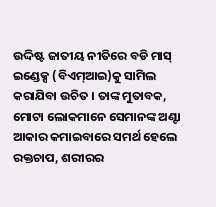ଉଦ୍ଦିଷ୍ଟ ଜାତୀୟ ନୀତିରେ ବଡି ମାସ୍ ଇଣ୍ଡେକ୍ସ (ବିଏମ୍ଆଇ)କୁ ସାମିଲ କରାଯିବା ଉଚିତ । ତାଙ୍କ ମୁତାବକ, ମୋଟା ଲୋକମାନେ ସେମାନଙ୍କ ଅଣ୍ଟା ଆକାର କମାଇବାରେ ସମର୍ଥ ହେଲେ ରକ୍ତଚାପ, ଶରୀରର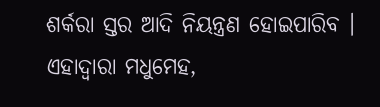ଶର୍କରା ସ୍ତର ଆଦି ନିୟନ୍ତ୍ରଣ ହୋଇପାରିବ । ଏହାଦ୍ୱାରା ମଧୁମେହ,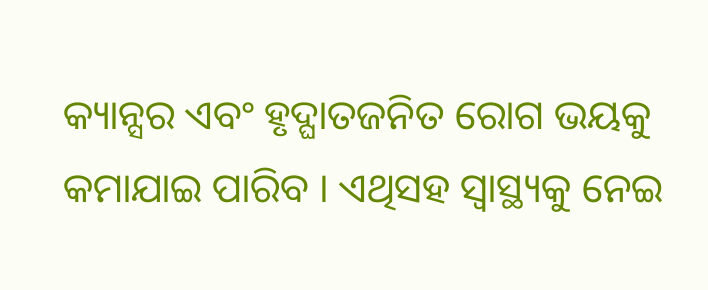କ୍ୟାନ୍ସର ଏବଂ ହୃଦ୍ଘାତଜନିତ ରୋଗ ଭୟକୁ କମାଯାଇ ପାରିବ । ଏଥିସହ ସ୍ୱାସ୍ଥ୍ୟକୁ ନେଇ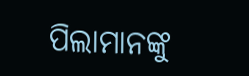ପିଲାମାନଙ୍କୁ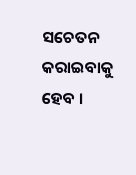ସଚେତନ କରାଇବାକୁ ହେବ ।